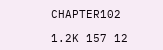CHAPTER102

1.2K 157 12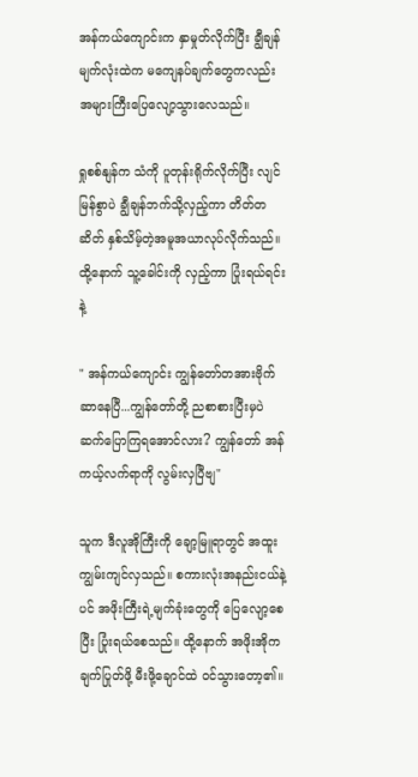အန်ကယ်ကျောင်းက နှာမှုတ်လိုက်ပြီး ချွီချန်မျက်လုံးထဲက မကျေနပ်ချက်တွေကလည်း အများကြီးပြေလျော့သွားလေသည်။

ရှုစစ်နျန်က သံကို ပူတုန်းရိုက်လိုက်ပြီး လျင်မြန်စွာပဲ ချွီချန်ဘက်သို့လှည့်ကာ တိတ်တဆိတ် နှစ်သိမ့်တဲ့အမူအယာလုပ်လိုက်သည်။ ထို့နောက် သူ့ခေါင်းကို လှည့်ကာ ပြုံးရယ်ရင်းနဲ့

" အန်ကယ်ကျောင်း ကျွန်တော်တအားဗိုက်ဆာနေပြီ...ကျွန်တော်တို့ ညစာစားပြီးမှပဲ ဆက်ပြောကြရအောင်လား? ကျွန်တော် အန်ကယ့်လက်ရာကို လွမ်းလှပြီဗျ"

သူက ဒီလူအိုကြီးကို ချော့မြူရာတွင် အထူးကျွမ်းကျင်လှသည်။ စကားလုံးအနည်းငယ်နဲ့ပင် အဖိုးကြီးရဲ့မျက်ခုံးတွေကို ပြေလျော့စေပြီး ပြုံးရယ်စေသည်။ ထို့နောက် အဖိုးအိုက ချက်ပြုတ်ဖို့ မီးဖို့ချောင်ထဲ ဝင်သွားတော့၏။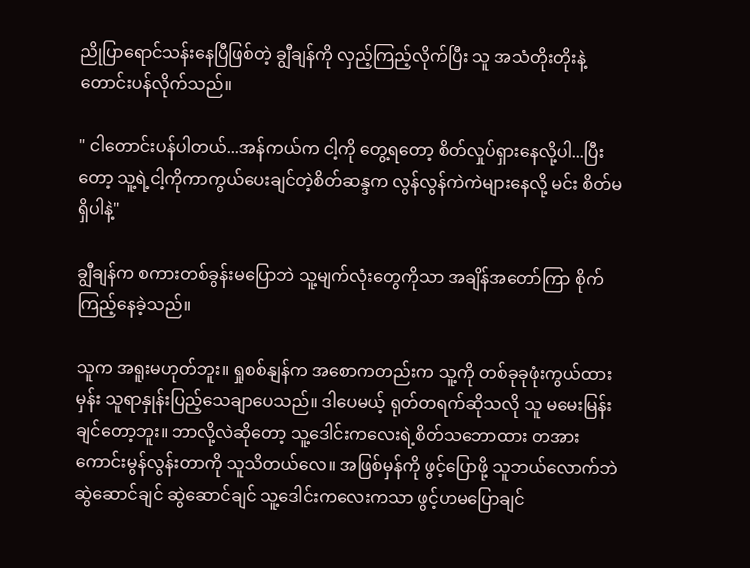ညိုပြာရောင်သန်းနေပြီဖြစ်တဲ့ ချွီချန်ကို လှည့်ကြည့်လိုက်ပြီး သူ အသံတိုးတိုးနဲ့တောင်းပန်လိုက်သည်။

" ငါတောင်းပန်ပါတယ်...အန်ကယ်က ငါ့ကို တွေ့ရတော့ စိတ်လှုပ်ရှားနေလို့ပါ...ပြီးတော့ သူ့ရဲ့ငါ့ကိုကာကွယ်ပေးချင်တဲ့စိတ်ဆန္ဒက လွန်လွန်ကဲကဲများနေလို့ မင်း စိတ်မရှိပါနဲ့"

ချွီချန်က စကားတစ်ခွန်းမပြောဘဲ သူ့မျက်လုံးတွေကိုသာ အချိန်အတော်ကြာ စိုက်ကြည့်နေခဲ့သည်။

သူက အရူးမဟုတ်ဘူး။ ရှုစစ်နျန်က အစောကတည်းက သူ့ကို တစ်ခုခုဖုံးကွယ်ထားမှန်း သူရာနှုန်းပြည့်သေချာပေသည်။ ဒါပေမယ့် ရုတ်တရက်ဆိုသလို သူ မမေးမြန်းချင်တော့ဘူး။ ဘာလို့လဲဆိုတော့ သူ့ဒေါင်းကလေးရဲ့စိတ်သဘောထား တအားကောင်းမွန်လွန်းတာကို သူသိတယ်လေ။ အဖြစ်မှန်ကို ဖွင့်ပြောဖို့ သူဘယ်လောက်ဘဲ ဆွဲဆောင်ချင် ဆွဲဆောင်ချင် သူ့ဒေါင်းကလေးကသာ ဖွင့်ဟမပြောချင်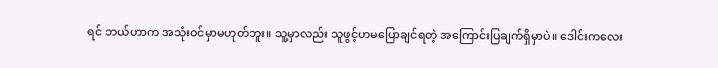ရင် ဘယ်ဟာက အသုံးဝင်မှာမဟုတ်ဘူး။ သူ့မှာလည်း သူဖွင့်ဟမပြောချင်ရတဲ့ အကြောင်းပြချက်ရှိမှာပဲ။ ဒေါင်းကလေး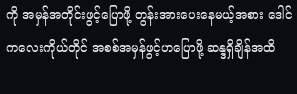ကို အမှန်အတိုင်းဖွင့်ပြောဖို့ တွန်းအားပေးနေမယ့်အစား ဒေါင်ကလေးကိုယ်တိုင် အစစ်အမှန်ဖွင့်ဟပြောဖို့ ဆန္ဒရှိချိန်အထိ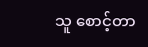သူ စောင့်တာ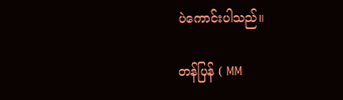ပဲကောင်းပါသည်။

တန်ပြန် ( MM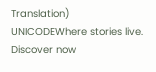Translation) UNICODEWhere stories live. Discover now